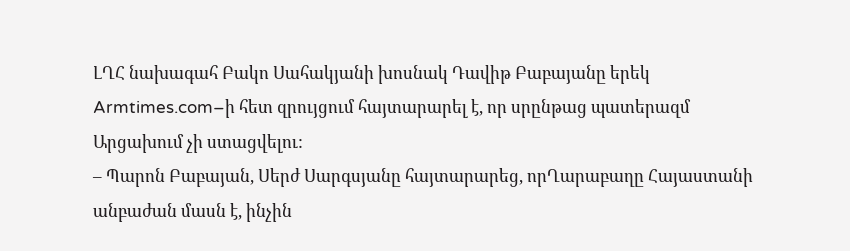ԼՂՀ նախագահ Բակո Սահակյանի խոսնակ Դավիթ Բաբայանը երեկ Armtimes.com–ի հետ զրույցում հայտարարել է, որ սրընթաց պատերազմ Արցախում չի ստացվելու:
– Պարոն Բաբայան, Սերժ Սարգսյանը հայտարարեց, որՂարաբաղը Հայաստանի անբաժան մասն է, ինչին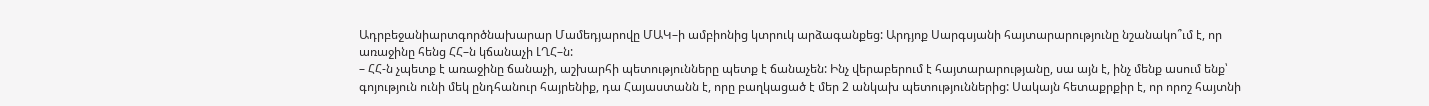Ադրբեջանիարտգործնախարար Մամեդյարովը ՄԱԿ–ի ամբիոնից կտրուկ արձագանքեց: Արդյոք Սարգսյանի հայտարարությունը նշանակո՞ւմ է, որ առաջինը հենց ՀՀ–ն կճանաչի ԼՂՀ–ն:
– ՀՀ-ն չպետք է առաջինը ճանաչի, աշխարհի պետությունները պետք է ճանաչեն: Ինչ վերաբերում է հայտարարությանը, սա այն է, ինչ մենք ասում ենք՝ գոյություն ունի մեկ ընդհանուր հայրենիք, դա Հայաստանն է, որը բաղկացած է մեր 2 անկախ պետություններից: Սակայն հետաքրքիր է, որ որոշ հայտնի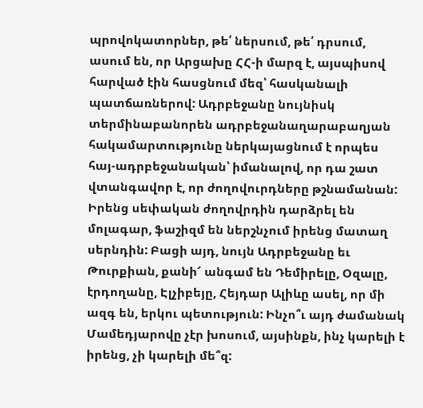պրովոկատորներ, թե՛ ներսում, թե՛ դրսում, ասում են, որ Արցախը ՀՀ-ի մարզ է, այսպիսով հարված էին հասցնում մեզ՝ հասկանալի պատճառներով: Ադրբեջանը նույնիսկ տերմինաբանորեն ադրբեջանաղարաբաղյան հակամարտությունը ներկայացնում է որպես հայ-ադրբեջանական՝ իմանալով, որ դա շատ վտանգավոր է, որ ժողովուրդները թշնամանան: Իրենց սեփական ժողովրդին դարձրել են մոլագար, ֆաշիզմ են ներշնչում իրենց մատաղ սերնդին: Բացի այդ, նույն Ադրբեջանը եւ Թուրքիան, քանի՜ անգամ են Դեմիրելը, Օզալը, էրդողանը, Էլչիբեյը, Հեյդար Ալիևը ասել, որ մի ազգ են, երկու պետություն: Ինչո՞ւ այդ ժամանակ Մամեդյարովը չէր խոսում, այսինքն, ինչ կարելի է իրենց, չի կարելի մե՞զ: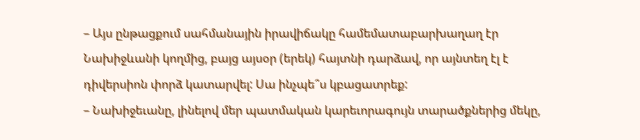– Այս ընթացքում սահմանային իրավիճակը համեմատաբարխաղաղ էր Նախիջևանի կողմից, բայց այսօր (երեկ) հայտնի դարձավ, որ այնտեղ էլ է դիվերսիոն փորձ կատարվել: Սա ինչպե՞ս կբացատրեք:
– Նախիջեւանը, լինելով մեր պատմական կարեւորագույն տարածքներից մեկը,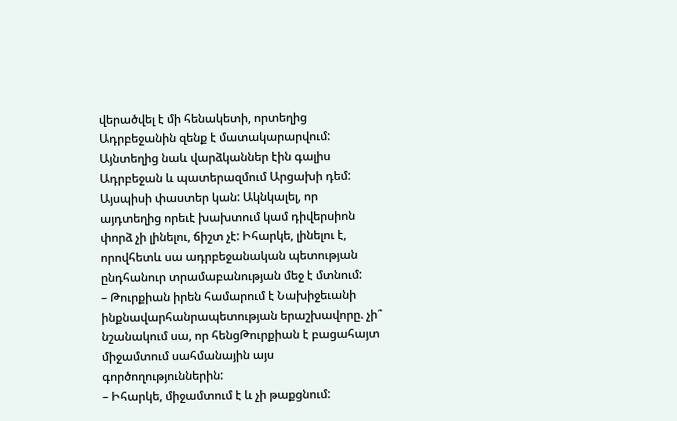վերածվել է մի հենակետի, որտեղից Ադրբեջանին զենք է մատակարարվում: Այնտեղից նաև վարձկաններ էին գալիս Ադրբեջան և պատերազմում Արցախի դեմ: Այսպիսի փաստեր կան: Ակնկալել, որ այդտեղից որեւէ խախտում կամ դիվերսիոն փորձ չի լինելու, ճիշտ չէ: Իհարկե, լինելու է, որովհետև սա ադրբեջանական պետության ընդհանուր տրամաբանության մեջ է մտնում:
– Թուրքիան իրեն համարում է Նախիջեւանի ինքնավարհանրապետության երաշխավորը. չի՞ նշանակում սա, որ հենցԹուրքիան է բացահայտ միջամտում սահմանային այս գործողություններին:
– Իհարկե, միջամտում է և չի թաքցնում: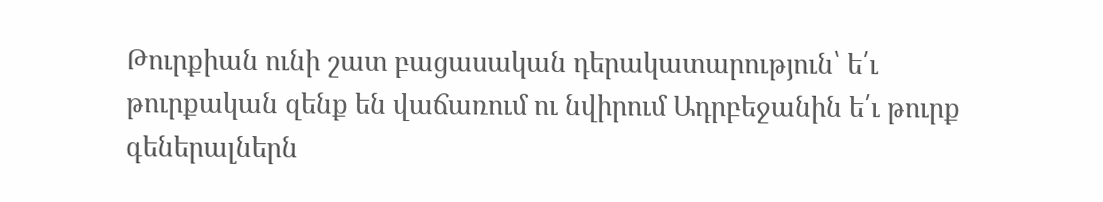Թուրքիան ունի շատ բացասական դերակատարություն՝ ե՛ւ թուրքական զենք են վաճառում ու նվիրում Ադրբեջանին ե՛ւ թուրք գեներալներն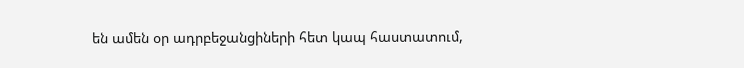են ամեն օր ադրբեջանցիների հետ կապ հաստատում,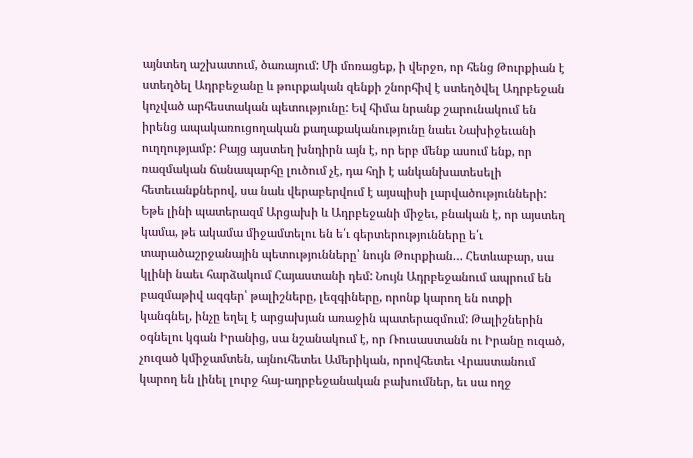այնտեղ աշխատում, ծառայում: Մի մոռացեք, ի վերջո, որ հենց Թուրքիան է ստեղծել Ադրբեջանը և թուրքական զենքի շնորհիվ է ստեղծվել Ադրբեջան կոչված արհեստական պետությունը: Եվ հիմա նրանք շարունակում են իրենց ապակառուցողական քաղաքականությունը նաեւ Նախիջեւանի ուղղությամբ: Բայց այստեղ խնդիրն այն է, որ երբ մենք ասում ենք, որ ռազմական ճանապարհը լուծում չէ, դա հղի է անկանխատեսելի հետեւանքներով, սա նաև վերաբերվում է այսպիսի լարվածությունների: Եթե լինի պատերազմ Արցախի և Ադրբեջանի միջեւ, բնական է, որ այստեղ կամա, թե ակամա միջամտելու են ե՛ւ գերտերությունները ե՛ւ տարածաշրջանային պետությունները՝ նույն Թուրքիան… Հետևաբար, սա կլինի նաեւ հարձակում Հայաստանի դեմ: Նույն Ադրբեջանում ապրում են բազմաթիվ ազգեր՝ թալիշները, լեզգիները, որոնք կարող են ոտքի կանգնել, ինչը եղել է արցախյան առաջին պատերազմում: Թալիշներին օգնելու կգան Իրանից, սա նշանակում է, որ Ռուսաստանն ու Իրանը ուզած, չուզած կմիջամտեն, այնուհետեւ Ամերիկան, որովհետեւ Վրաստանում կարող են լինել լուրջ հայ-ադրբեջանական բախումներ, եւ սա ողջ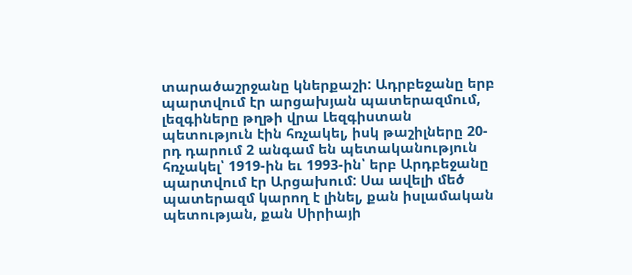տարածաշրջանը կներքաշի: Ադրբեջանը երբ պարտվում էր արցախյան պատերազմում, լեզգիները թղթի վրա Լեզգիստան պետություն էին հռչակել, իսկ թաշիլները 20-րդ դարում 2 անգամ են պետականություն հռչակել՝ 1919-ին եւ 1993-ին՝ երբ Արդբեջանը պարտվում էր Արցախում: Սա ավելի մեծ պատերազմ կարող է լինել, քան իսլամական պետության, քան Սիրիայի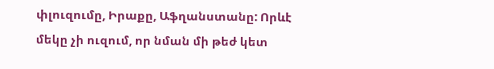փլուզումը, Իրաքը, Աֆղանստանը: Որևէ մեկը չի ուզում, որ նման մի թեժ կետ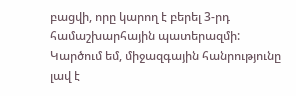բացվի, որը կարող է բերել 3-րդ համաշխարհային պատերազմի: Կարծում եմ, միջազգային հանրությունը լավ է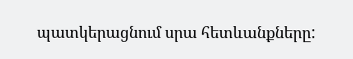պատկերացնում սրա հետևանքները: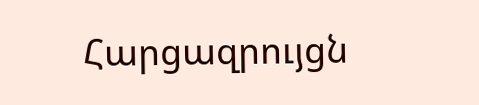Հարցազրույցն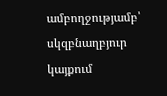ամբողջությամբ՝ սկզբնաղբյուր կայքում